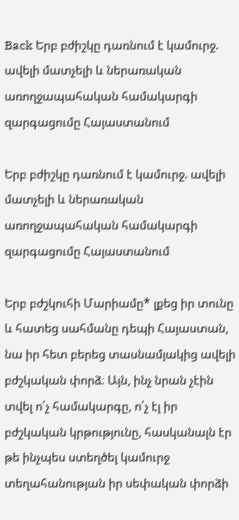Back Երբ բժիշկը դառնում է կամուրջ. ավելի մատչելի և ներառական առողջապահական համակարգի զարգացումը Հայաստանում

Երբ բժիշկը դառնում է կամուրջ. ավելի մատչելի և ներառական առողջապահական համակարգի զարգացումը Հայաստանում

Երբ բժշկուհի Մարիամը* լքեց իր տունը և հատեց սահմանը դեպի Հայաստան, նա իր հետ բերեց տասնամյակից ավելի բժշկական փորձ։ Այն, ինչ նրան չէին տվել ո՛չ համակարգը, ո՛չ էլ իր բժշկական կրթությունը, հասկանալն էր թե ինչպես ստեղծել կամուրջ տեղահանության իր սեփական փորձի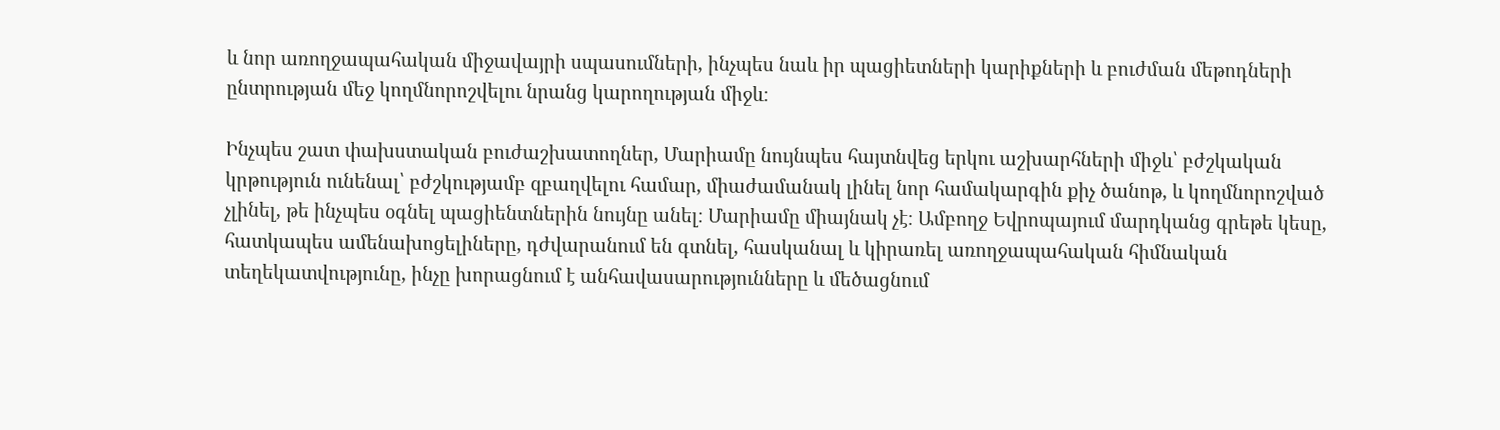և նոր առողջապահական միջավայրի սպասումների, ինչպես նաև իր պացիետների կարիքների և բուժման մեթոդների ընտրության մեջ կողմնորոշվելու նրանց կարողության միջև։

Ինչպես շատ փախստական բուժաշխատողներ, Մարիամը նույնպես հայտնվեց երկու աշխարհների միջև՝ բժշկական կրթություն ունենալ՝ բժշկությամբ զբաղվելու համար, միաժամանակ լինել նոր համակարգին քիչ ծանոթ, և կողմնորոշված չլինել, թե ինչպես օգնել պացիենտներին նույնը անել։ Մարիամը միայնակ չէ։ Ամբողջ Եվրոպայում մարդկանց գրեթե կեսը, հատկապես ամենախոցելիները, դժվարանում են գտնել, հասկանալ և կիրառել առողջապահական հիմնական տեղեկատվությունը, ինչը խորացնում է անհավասարությունները և մեծացնում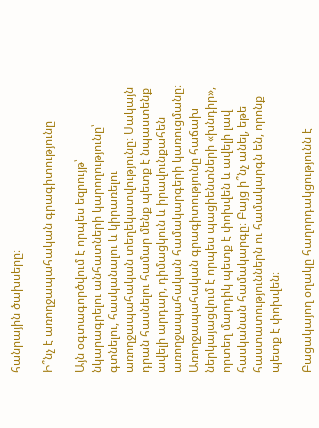հանրային ծախսերը։

Ի՞նչ է առողջապահական գրագիտությունը

Այն օգտագործվում է որպես եզրույթ՝ նկարագրելու անհատների կարողությունը՝ գտնելու, հասկանալու և կիրառելու առողջապահական տեղեկատվությունը։ Սակայն դրան հասնելու համար մենք պետք է նպաստենք ավելի արդար, դիմացկուն և իրավունքահեն առողջապահական համակարգերի կառուցմանը։ Առողջապահական գրագիտությունը հաճախ ներկայացվում է որպես պացիենտների «խնդիր», որտեղ մարդիկ պետք է փոխվեն և ավելի լավ հասկանան համակարգը։ Բայց ի՞նչ անել, եթե հաստատություններն ու համակարգն են, որոնք պետք է փոխվեն։

Բացակայող օղակը հաղորդակցությունն է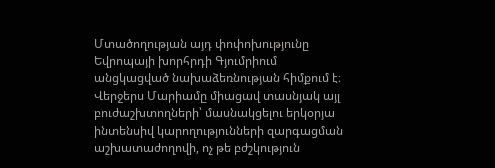Մտածողության այդ փոփոխությունը Եվրոպայի խորհրդի Գյումրիում անցկացված նախաձեռնության հիմքում է։ Վերջերս Մարիամը միացավ տասնյակ այլ բուժաշխտողների՝ մասնակցելու երկօրյա ինտենսիվ կարողությունների զարգացման աշխատաժողովի, ոչ թե բժշկություն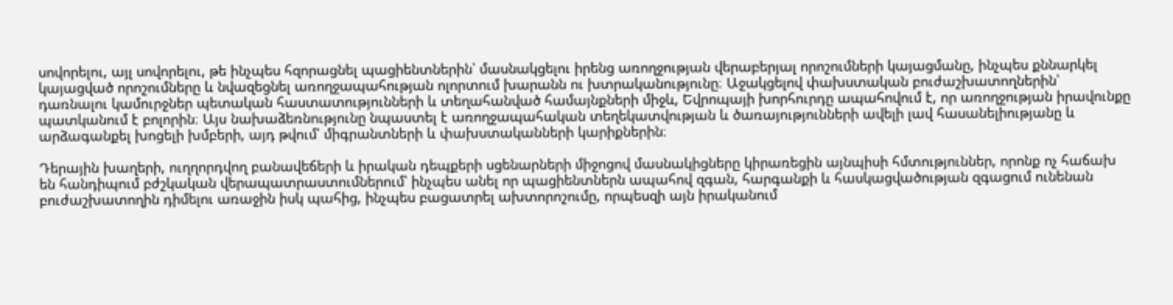սովորելու, այլ սովորելու, թե ինչպես հզորացնել պացիենտներին՝ մասնակցելու իրենց առողջության վերաբերյալ որոշումների կայացմանը, ինչպես քննարկել կայացված որոշումները և նվազեցնել առողջապահության ոլորտում խարանն ու խտրականությունը։ Աջակցելով փախստական բուժաշխատողներին՝ դառնալու կամուրջներ պետական հաստատությունների և տեղահանված համայնքների միջև, Եվրոպայի խորհուրդը ապահովում է, որ առողջության իրավունքը պատկանում է բոլորին։ Այս նախաձեռնությունը նպաստել է առողջապահական տեղեկատվության և ծառայությունների ավելի լավ հասանելիությանը և արձագանքել խոցելի խմբերի, այդ թվում՝ միգրանտների և փախստականների կարիքներին։

Դերային խաղերի, ուղղորդվող բանավեճերի և իրական դեպքերի սցենարների միջոցով մասնակիցները կիրառեցին այնպիսի հմտություններ, որոնք ոչ հաճախ են հանդիպում բժշկական վերապատրաստումներում՝ ինչպես անել որ պացիենտներն ապահով զգան, հարգանքի և հասկացվածության զգացում ունենան բուժաշխատողին դիմելու առաջին իսկ պահից, ինչպես բացատրել ախտորոշումը, որպեսզի այն իրականում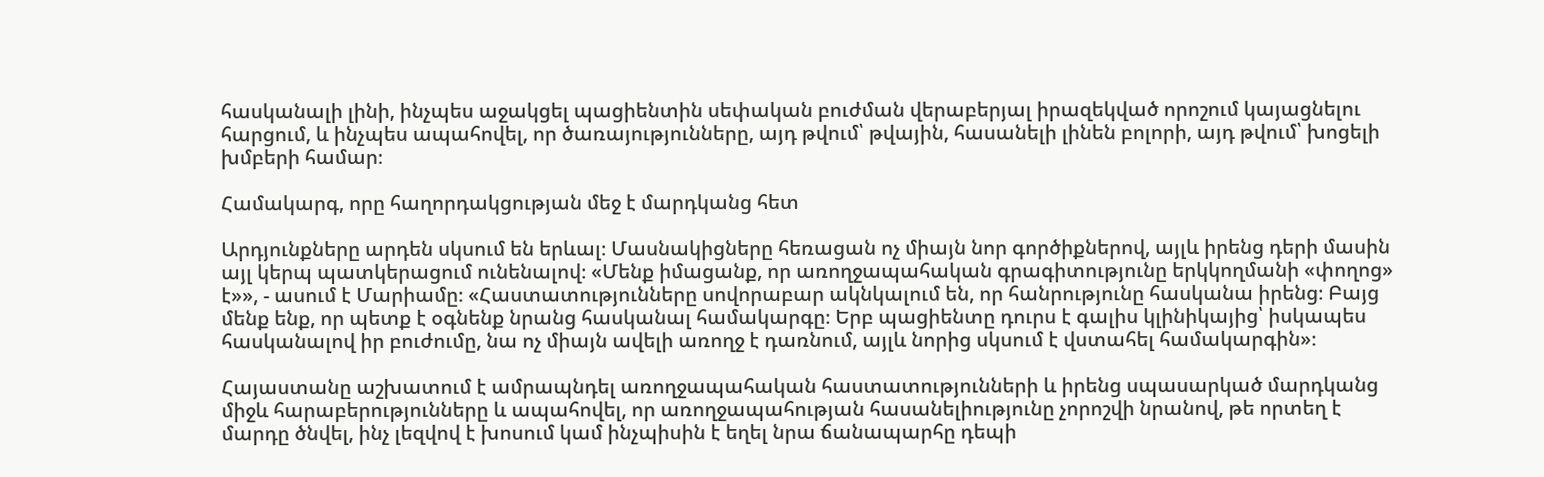հասկանալի լինի, ինչպես աջակցել պացիենտին սեփական բուժման վերաբերյալ իրազեկված որոշում կայացնելու հարցում, և ինչպես ապահովել, որ ծառայությունները, այդ թվում՝ թվային, հասանելի լինեն բոլորի, այդ թվում՝ խոցելի խմբերի համար։

Համակարգ, որը հաղորդակցության մեջ է մարդկանց հետ

Արդյունքները արդեն սկսում են երևալ։ Մասնակիցները հեռացան ոչ միայն նոր գործիքներով, այլև իրենց դերի մասին այլ կերպ պատկերացում ունենալով։ «Մենք իմացանք, որ առողջապահական գրագիտությունը երկկողմանի «փողոց» է»», - ասում է Մարիամը։ «Հաստատությունները սովորաբար ակնկալում են, որ հանրությունը հասկանա իրենց։ Բայց մենք ենք, որ պետք է օգնենք նրանց հասկանալ համակարգը։ Երբ պացիենտը դուրս է գալիս կլինիկայից՝ իսկապես հասկանալով իր բուժումը, նա ոչ միայն ավելի առողջ է դառնում, այլև նորից սկսում է վստահել համակարգին»։

Հայաստանը աշխատում է ամրապնդել առողջապահական հաստատությունների և իրենց սպասարկած մարդկանց միջև հարաբերությունները և ապահովել, որ առողջապահության հասանելիությունը չորոշվի նրանով, թե որտեղ է մարդը ծնվել, ինչ լեզվով է խոսում կամ ինչպիսին է եղել նրա ճանապարհը դեպի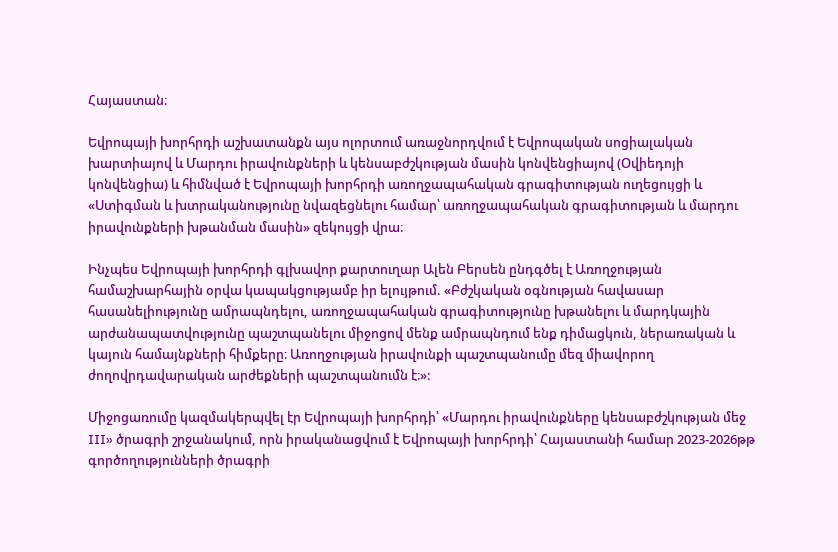Հայաստան։

Եվրոպայի խորհրդի աշխատանքն այս ոլորտում առաջնորդվում է Եվրոպական սոցիալական խարտիայով և Մարդու իրավունքների և կենսաբժշկության մասին կոնվենցիայով (Օվիեդոյի կոնվենցիա) և հիմնված է Եվրոպայի խորհրդի առողջապահական գրագիտության ուղեցույցի և «Ստիգման և խտրականությունը նվազեցնելու համար՝ առողջապահական գրագիտության և մարդու իրավունքների խթանման մասին» զեկույցի վրա։

Ինչպես Եվրոպայի խորհրդի գլխավոր քարտուղար Ալեն Բերսեն ընդգծել է Առողջության համաշխարհային օրվա կապակցությամբ իր ելույթում. «Բժշկական օգնության հավասար հասանելիությունը ամրապնդելու, առողջապահական գրագիտությունը խթանելու և մարդկային արժանապատվությունը պաշտպանելու միջոցով մենք ամրապնդում ենք դիմացկուն, ներառական և կայուն համայնքների հիմքերը։ Առողջության իրավունքի պաշտպանումը մեզ միավորող ժողովրդավարական արժեքների պաշտպանումն է։»:

Միջոցառումը կազմակերպվել էր Եվրոպայի խորհրդի՝ «Մարդու իրավունքները կենսաբժշկության մեջ III» ծրագրի շրջանակում, որն իրականացվում է Եվրոպայի խորհրդի՝ Հայաստանի համար 2023-2026թթ գործողությունների ծրագրի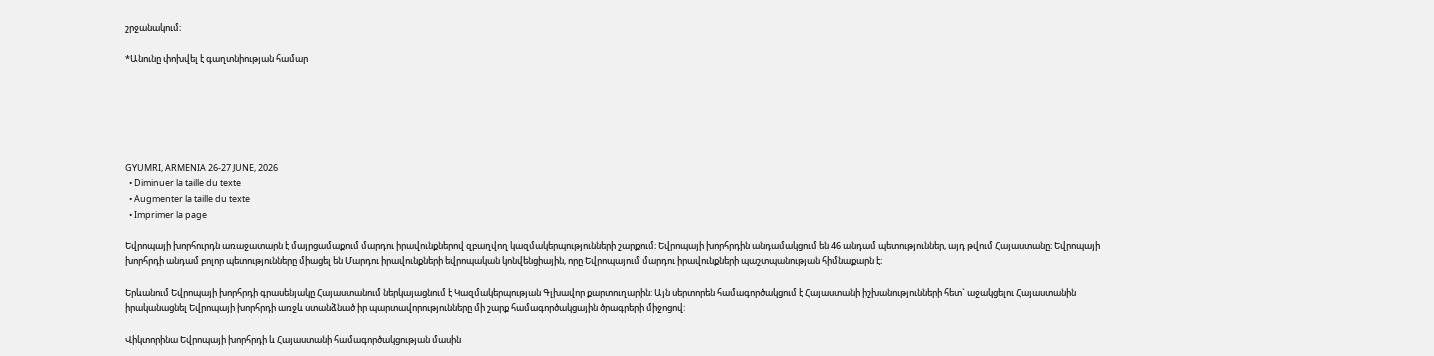շրջանակում։

*Անունը փոխվել է գաղտնիության համար






GYUMRI, ARMENIA 26-27 JUNE, 2026
  • Diminuer la taille du texte
  • Augmenter la taille du texte
  • Imprimer la page

Եվրոպայի խորհուրդն առաջատարն է մայրցամաքում մարդու իրավունքներով զբաղվող կազմակերպությունների շարքում։ Եվրոպայի խորհրդին անդամակցում են 46 անդամ պետություններ, այդ թվում Հայաստանը։ Եվրոպայի խորհրդի անդամ բոլոր պետությունները միացել են Մարդու իրավունքների եվրոպական կոնվենցիային, որը Եվրոպայում մարդու իրավունքների պաշտպանության հիմնաքարն է։

Երևանում Եվրոպայի խորհրդի գրասենյակը Հայաստանում ներկայացնում է Կազմակերպության Գլխավոր քարտուղարին: Այն սերտորեն համագործակցում է Հայաստանի իշխանությունների հետ` աջակցելու Հայաստանին իրականացնել Եվրոպայի խորհրդի առջև ստանձնած իր պարտավորությունները մի շարք համագործակցային ծրագրերի միջոցով:

Վիկտորինա Եվրոպայի խորհրդի և Հայաստանի համագործակցության մասին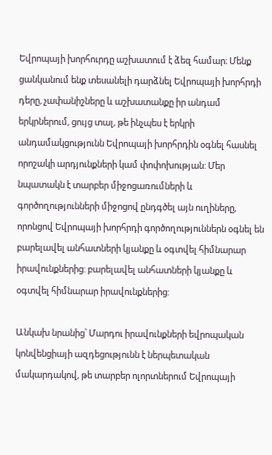Եվրոպայի խորհուրդը աշխատում է ձեզ համար։ Մենք ցանկանում ենք տեսանելի դարձնել Եվրոպայի խորհրդի  դերը, չափանիշները և աշխատանքը իր անդամ երկրներում, ցույց տալ, թե ինչպես է երկրի անդամակցությունն Եվրոպայի խորհրդին օգնել հասնել որոշակի արդյունքների կամ փոփոխության: Մեր նպատակն է տարբեր միջոցառումների և գործողությունների միջոցով ընդգծել այն ուղիները, որոնցով Եվրոպայի խորհրդի գործողություններն օգնել են բարելավել անհատների կյանքը և օգտվել հիմնարար իրավունքներից: բարելավել անհատների կյանքը և օգտվել հիմնարար իրավունքներից:

Անկախ նրանից՝ Մարդու իրավունքների եվրոպական կոնվենցիայի ազդեցությունն է ներպետական մակարդակով, թե տարբեր ոլորտներում Եվրոպայի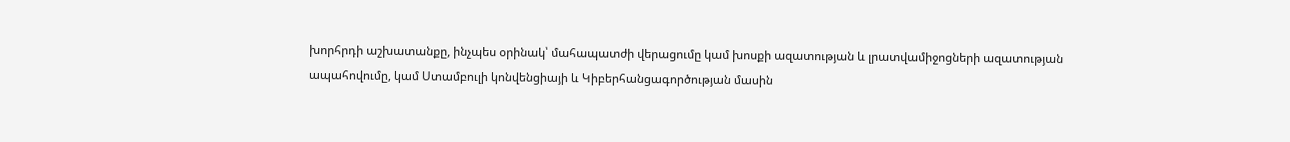խորհրդի աշխատանքը, ինչպես օրինակ՝ մահապատժի վերացումը կամ խոսքի ազատության և լրատվամիջոցների ազատության ապահովումը, կամ Ստամբուլի կոնվենցիայի և Կիբերհանցագործության մասին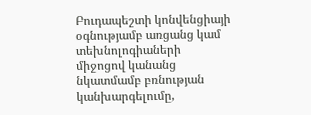Բուդապեշտի կոնվենցիայի օգնությամբ առցանց կամ տեխնոլոգիաների միջոցով կանանց նկատմամբ բռնության կանխարգելումը,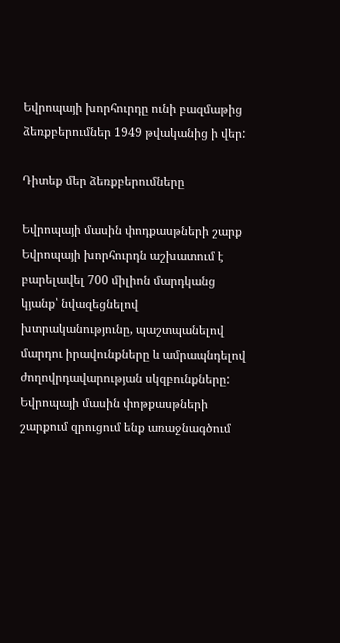Եվրոպայի խորհուրդը ունի բազմաթից ձեռքբերումներ 1949 թվականից ի վեր:

Դիտեք մեր ձեռքբերումները

Եվրոպայի մասին փոդքասթների շարք
Եվրոպայի խորհուրդն աշխատում է բարելավել 700 միլիոն մարդկանց կյանք՝ նվազեցնելով խտրականությունը, պաշտպանելով մարդու իրավունքները և ամրապնդելով ժողովրդավարության սկզբունքները: Եվրոպայի մասին փոթքասթների շարքում զրուցում ենք առաջնագծում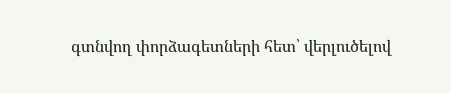գտնվող փորձագետների հետ՝ վերլուծելով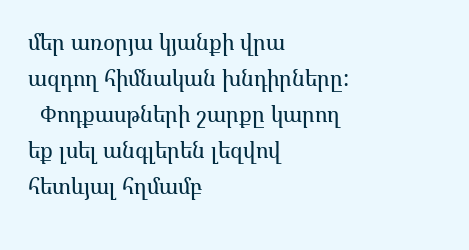մեր առօրյա կյանքի վրա ազդող հիմնական խնդիրները:
  Փոդքասթների շարքը կարող եք լսել անգլերեն լեզվով հետևյալ հղմամբ